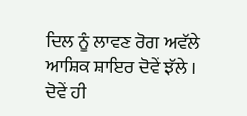ਦਿਲ ਨੂੰ ਲਾਵਣ ਰੋਗ ਅਵੱਲੇ
ਆਸ਼ਿਕ ਸ਼ਾਇਰ ਦੋਵੇਂ ਝੱਲੇ ।
ਦੋਵੇਂ ਹੀ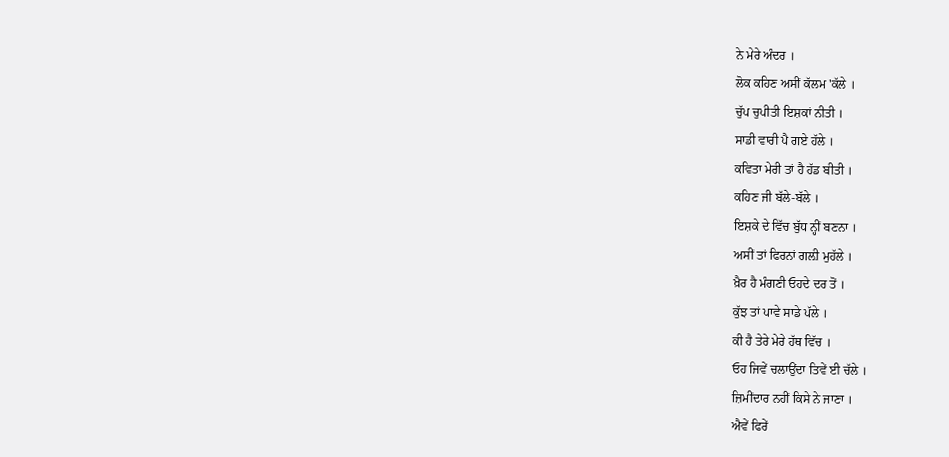ਨੇ ਮੇਰੇ ਅੰਦਰ ।
ਲੋਕ ਕਹਿਣ ਅਸੀਂ ਕੱਲਮ 'ਕੱਲੇ ।
ਚੁੱਪ ਚੁਪੀਤੀ ਇਸ਼ਕਾਂ ਨੀਤੀ ।
ਸਾਡੀ ਵਾਰੀ ਪੈ ਗਏ ਹੱਲੇ ।
ਕਵਿਤਾ ਮੇਰੀ ਤਾਂ ਹੈ ਹੱਡ ਬੀਤੀ ।
ਕਹਿਣ ਜੀ ਬੱਲੇ-ਬੱਲੇ ।
ਇਸ਼ਕੇ ਦੇ ਵਿੱਚ ਬੁੱਧ ਨ੍ਹੀਂ ਬਣਨਾ ।
ਅਸੀਂ ਤਾਂ ਫਿਰਨਾਂ ਗਲ਼ੀ ਮੁਹੱਲੇ ।
ਖ਼ੈਰ ਹੈ ਮੰਗਣੀ ਓਹਦੇ ਦਰ ਤੋਂ ।
ਕੁੱਝ ਤਾਂ ਪਾਵੇ ਸਾਡੇ ਪੱਲੇ ।
ਕੀ ਹੈ ਤੇਰੇ ਮੇਰੇ ਹੱਥ ਵਿੱਚ ।
ਓਹ ਜਿਵੇਂ ਚਲਾਉਂਦਾ ਤਿਵੇਂ ਈ ਚੱਲੇ ।
ਜ਼ਿਮੀਂਦਾਰ ਨਹੀਂ ਕਿਸੇ ਨੇ ਜਾਣਾ ।
ਐਵੇਂ ਫਿਰੇਂ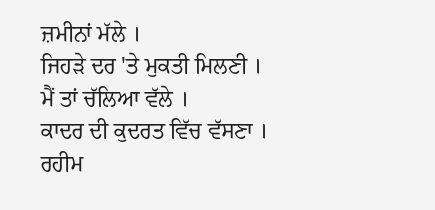ਜ਼ਮੀਨਾਂ ਮੱਲੇ ।
ਜਿਹੜੇ ਦਰ 'ਤੇ ਮੁਕਤੀ ਮਿਲਣੀ ।
ਮੈਂ ਤਾਂ ਚੱਲਿਆ ਵੱਲੇ ।
ਕਾਦਰ ਦੀ ਕੁਦਰਤ ਵਿੱਚ ਵੱਸਣਾ ।
ਰਹੀਮ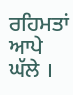ਰਹਿਮਤਾਂ ਆਪੇ ਘੱਲੇ ।